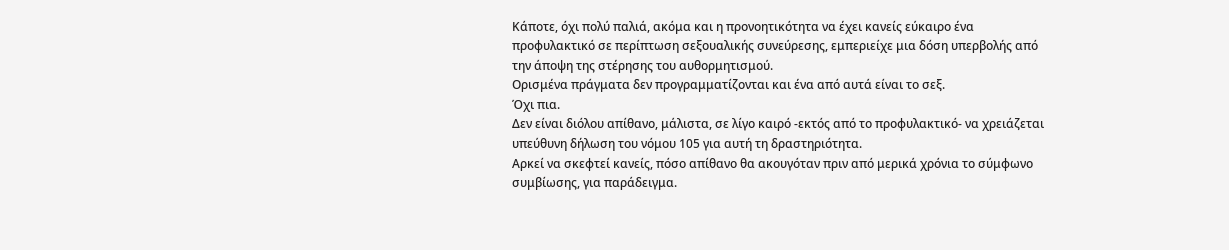Κάποτε, όχι πολύ παλιά, ακόμα και η προνοητικότητα να έχει κανείς εύκαιρο ένα προφυλακτικό σε περίπτωση σεξουαλικής συνεύρεσης, εμπεριείχε μια δόση υπερβολής από την άποψη της στέρησης του αυθορμητισμού.
Ορισμένα πράγματα δεν προγραμματίζονται και ένα από αυτά είναι το σεξ.
Όχι πια.
Δεν είναι διόλου απίθανο, μάλιστα, σε λίγο καιρό -εκτός από το προφυλακτικό- να χρειάζεται υπεύθυνη δήλωση του νόμου 105 για αυτή τη δραστηριότητα.
Αρκεί να σκεφτεί κανείς, πόσο απίθανο θα ακουγόταν πριν από μερικά χρόνια το σύμφωνο συμβίωσης, για παράδειγμα.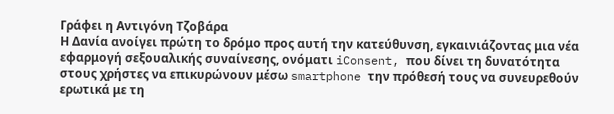Γράφει η Αντιγόνη Τζοβάρα
Η Δανία ανοίγει πρώτη το δρόμο προς αυτή την κατεύθυνση, εγκαινιάζοντας μια νέα εφαρμογή σεξουαλικής συναίνεσης, ονόματι iConsent, που δίνει τη δυνατότητα στους χρήστες να επικυρώνουν μέσω smartphone την πρόθεσή τους να συνευρεθούν ερωτικά με τη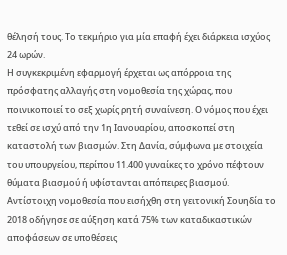θέλησή τους. Το τεκμήριο για μία επαφή έχει διάρκεια ισχύος 24 ωρών.
Η συγκεκριμένη εφαρμογή έρχεται ως απόρροια της πρόσφατης αλλαγής στη νομοθεσία της χώρας, που ποινικοποιεί το σεξ χωρίς ρητή συναίνεση. Ο νόμος που έχει τεθεί σε ισχύ από την 1η Ιανουαρίου, αποσκοπεί στη καταστολή των βιασμών. Στη Δανία, σύμφωνα με στοιχεία του υπουργείου, περίπου 11.400 γυναίκες το χρόνο πέφτουν θύματα βιασμού ή υφίστανται απόπειρες βιασμού.
Αντίστοιχη νομοθεσία που εισήχθη στη γειτονική Σουηδία το 2018 οδήγησε σε αύξηση κατά 75% των καταδικαστικών αποφάσεων σε υποθέσεις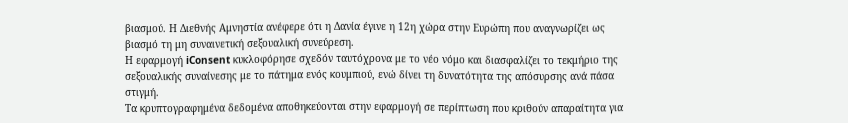βιασμού. Η Διεθνής Αμνηστία ανέφερε ότι η Δανία έγινε η 12η χώρα στην Ευρώπη που αναγνωρίζει ως βιασμό τη μη συναινετική σεξουαλική συνεύρεση.
Η εφαρμογή iConsent κυκλοφόρησε σχεδόν ταυτόχρονα με το νέο νόμο και διασφαλίζει το τεκμήριο της σεξουαλικής συναίνεσης με το πάτημα ενός κουμπιού, ενώ δίνει τη δυνατότητα της απόσυρσης ανά πάσα στιγμή.
Τα κρυπτογραφημένα δεδομένα αποθηκεύονται στην εφαρμογή σε περίπτωση που κριθούν απαραίτητα για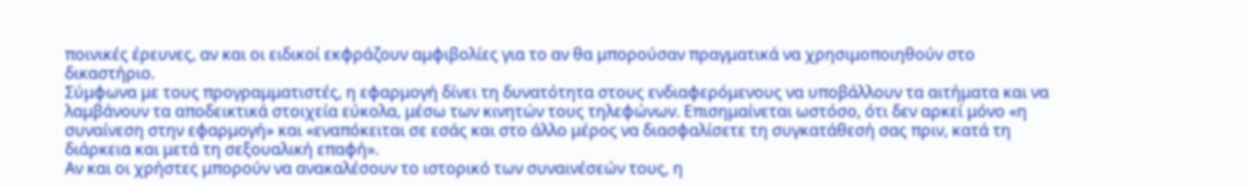ποινικές έρευνες, αν και οι ειδικοί εκφράζουν αμφιβολίες για το αν θα μπορούσαν πραγματικά να χρησιμοποιηθούν στο δικαστήριο.
Σύμφωνα με τους προγραμματιστές, η εφαρμογή δίνει τη δυνατότητα στους ενδιαφερόμενους να υποβάλλουν τα αιτήματα και να λαμβάνουν τα αποδεικτικά στοιχεία εύκολα, μέσω των κινητών τους τηλεφώνων. Επισημαίνεται ωστόσο, ότι δεν αρκεί μόνο «η συναίνεση στην εφαρμογή» και «εναπόκειται σε εσάς και στο άλλο μέρος να διασφαλίσετε τη συγκατάθεσή σας πριν, κατά τη διάρκεια και μετά τη σεξουαλική επαφή».
Αν και οι χρήστες μπορούν να ανακαλέσουν το ιστορικό των συναινέσεών τους, η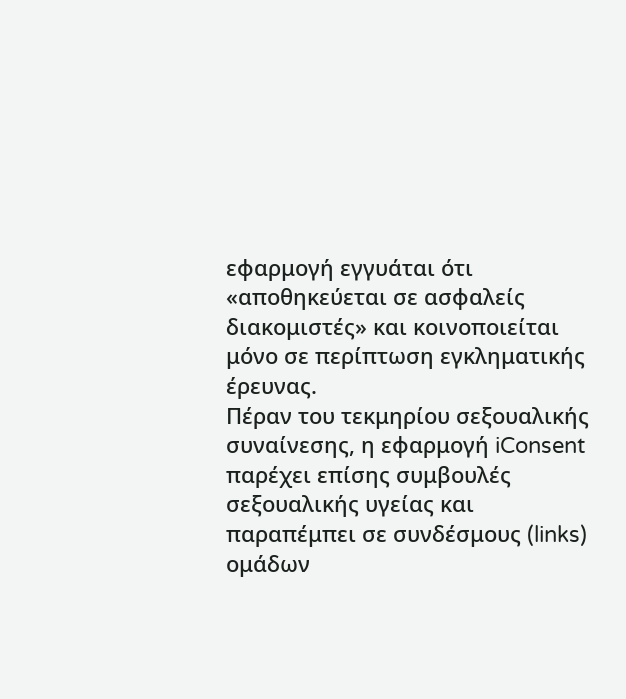εφαρμογή εγγυάται ότι «αποθηκεύεται σε ασφαλείς διακομιστές» και κοινοποιείται μόνο σε περίπτωση εγκληματικής έρευνας.
Πέραν του τεκμηρίου σεξουαλικής συναίνεσης, η εφαρμογή iConsent παρέχει επίσης συμβουλές σεξουαλικής υγείας και παραπέμπει σε συνδέσμους (links) ομάδων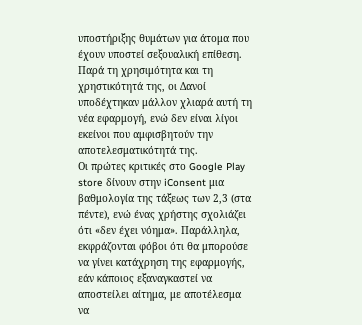υποστήριξης θυμάτων για άτομα που έχουν υποστεί σεξουαλική επίθεση.
Παρά τη χρησιμότητα και τη χρηστικότητά της, οι Δανοί υποδέχτηκαν μάλλον χλιαρά αυτή τη νέα εφαρμογή, ενώ δεν είναι λίγοι εκείνοι που αμφισβητούν την αποτελεσματικότητά της.
Οι πρώτες κριτικές στο Google Play store δίνουν στην iConsent μια βαθμολογία της τάξεως των 2,3 (στα πέντε), ενώ ένας χρήστης σχολιάζει ότι «δεν έχει νόημα». Παράλληλα, εκφράζονται φόβοι ότι θα μπορούσε να γίνει κατάχρηση της εφαρμογής, εάν κάποιος εξαναγκαστεί να αποστείλει αίτημα, με αποτέλεσμα να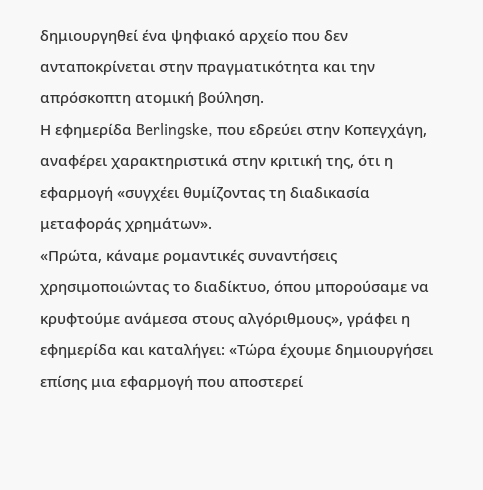δημιουργηθεί ένα ψηφιακό αρχείο που δεν ανταποκρίνεται στην πραγματικότητα και την απρόσκοπτη ατομική βούληση.
Η εφημερίδα Berlingske, που εδρεύει στην Κοπεγχάγη, αναφέρει χαρακτηριστικά στην κριτική της, ότι η εφαρμογή «συγχέει θυμίζοντας τη διαδικασία μεταφοράς χρημάτων».
«Πρώτα, κάναμε ρομαντικές συναντήσεις χρησιμοποιώντας το διαδίκτυο, όπου μπορούσαμε να κρυφτούμε ανάμεσα στους αλγόριθμους», γράφει η εφημερίδα και καταλήγει: «Τώρα έχουμε δημιουργήσει επίσης μια εφαρμογή που αποστερεί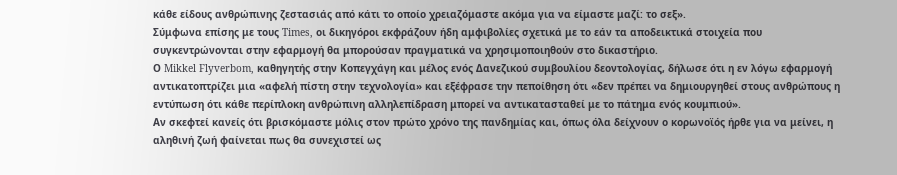κάθε είδους ανθρώπινης ζεστασιάς από κάτι το οποίο χρειαζόμαστε ακόμα για να είμαστε μαζί: το σεξ».
Σύμφωνα επίσης με τους Times, οι δικηγόροι εκφράζουν ήδη αμφιβολίες σχετικά με το εάν τα αποδεικτικά στοιχεία που συγκεντρώνονται στην εφαρμογή θα μπορούσαν πραγματικά να χρησιμοποιηθούν στο δικαστήριο.
Ο Mikkel Flyverbom, καθηγητής στην Κοπεγχάγη και μέλος ενός Δανεζικού συμβουλίου δεοντολογίας, δήλωσε ότι η εν λόγω εφαρμογή αντικατοπτρίζει μια «αφελή πίστη στην τεχνολογία» και εξέφρασε την πεποίθηση ότι «δεν πρέπει να δημιουργηθεί στους ανθρώπους η εντύπωση ότι κάθε περίπλοκη ανθρώπινη αλληλεπίδραση μπορεί να αντικατασταθεί με το πάτημα ενός κουμπιού».
Αν σκεφτεί κανείς ότι βρισκόμαστε μόλις στον πρώτο χρόνο της πανδημίας και, όπως όλα δείχνουν ο κορωνοϊός ήρθε για να μείνει, η αληθινή ζωή φαίνεται πως θα συνεχιστεί ως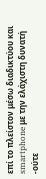επί το πλείστον μέσω διαδικτύου και smartphone με την ελάχιστη δυνατή -ούτε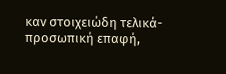καν στοιχειώδη τελικά- προσωπική επαφή,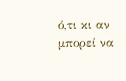ό,τι κι αν μπορεί να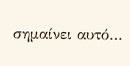σημαίνει αυτό…